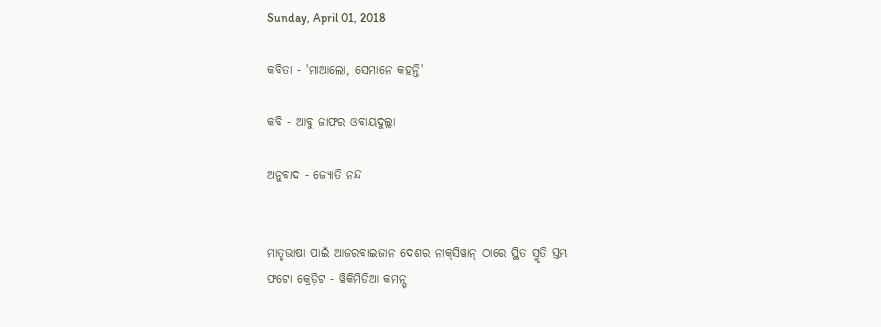Sunday, April 01, 2018

କବିତା - 'ମାଆଲୋ, ସେମାନେ କହନ୍ତି'

କବି - ଆବୁ ଜାଫର ଓବାୟଦୁଲ୍ଲା

ଅନୁବାଦ - ଜ୍ୟୋତି ନନ୍ଦ


ମାତୃଭାଷା ପାଇଁ ଆଜରବାଇଜାନ ଦେଶର ନାକ୍‌ସିୱାନ୍ ଠାରେ ସ୍ଥିତ ସ୍ମୃତି ସ୍ତମ୍ଭ
ଫଟୋ କ୍ରେଡ଼ିଟ - ୱିକିମିଡିଆ କମନ୍ସ୍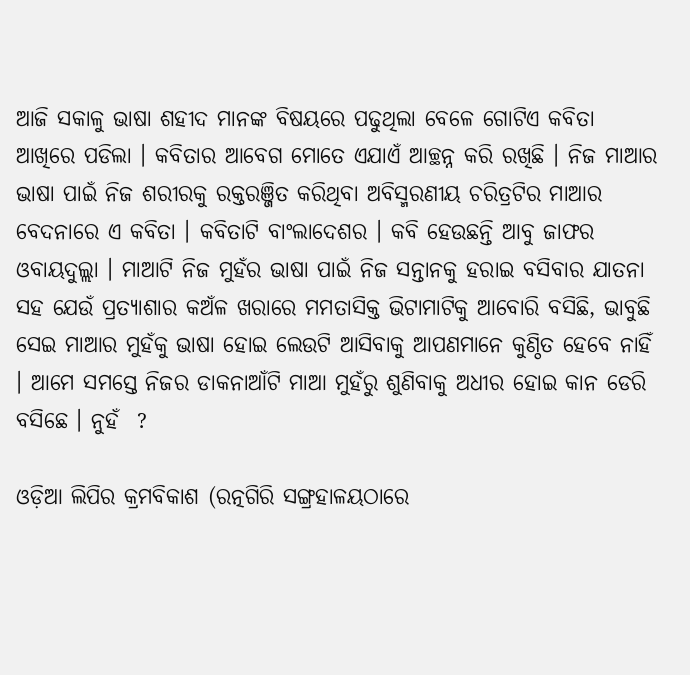ଆଜି ସକାଳୁ ଭାଷା ଶହୀଦ ମାନଙ୍କ ବିଷୟରେ ପଢୁଥିଲା ବେଳେ ଗୋଟିଏ କବିତା ଆଖିରେ ପଡିଲା । କବିତାର ଆବେଗ ମୋତେ ଏଯାଏଁ ଆଚ୍ଛନ୍ନ କରି ରଖିଛି । ନିଜ ମାଆର ଭାଷା ପାଇଁ ନିଜ ଶରୀରକୁ ରକ୍ତରଞ୍ଜିତ କରିଥିବା ଅବିସ୍ମରଣୀୟ ଚରିତ୍ରଟିର ମାଆର ବେଦନାରେ ଏ କବିତା । କବିତାଟି ବାଂଲାଦେଶର । କବି ହେଉଛନ୍ତି ଆବୁ ଜାଫର ଓବାୟଦୁଲ୍ଲା । ମାଆଟି ନିଜ ମୁହଁର ଭାଷା ପାଇଁ ନିଜ ସନ୍ତାନକୁ ହରାଇ ବସିବାର ଯାତନା ସହ ଯେଉଁ ପ୍ରତ୍ୟାଶାର କଅଁଳ ଖରାରେ ମମତାସିକ୍ତ ଭିଟାମାଟିକୁ ଆବୋରି ବସିଛି, ଭାବୁଛି ସେଇ ମାଆର ମୁହଁକୁ ଭାଷା ହୋଇ ଲେଉଟି ଆସିବାକୁ ଆପଣମାନେ କୁଣ୍ଠିତ ହେବେ ନାହିଁ । ଆମେ ସମସ୍ତେ ନିଜର ଡାକନାଆଁଟି ମାଆ ମୁହଁରୁ ଶୁଣିବାକୁ ଅଧୀର ହୋଇ କାନ ଡେରି ବସିଛେ । ନୁହଁ  ?

ଓଡ଼ିଆ ଲିପିର କ୍ରମବିକାଶ (ରତ୍ନଗିରି ସଙ୍ଗ୍ରହାଳୟଠାରେ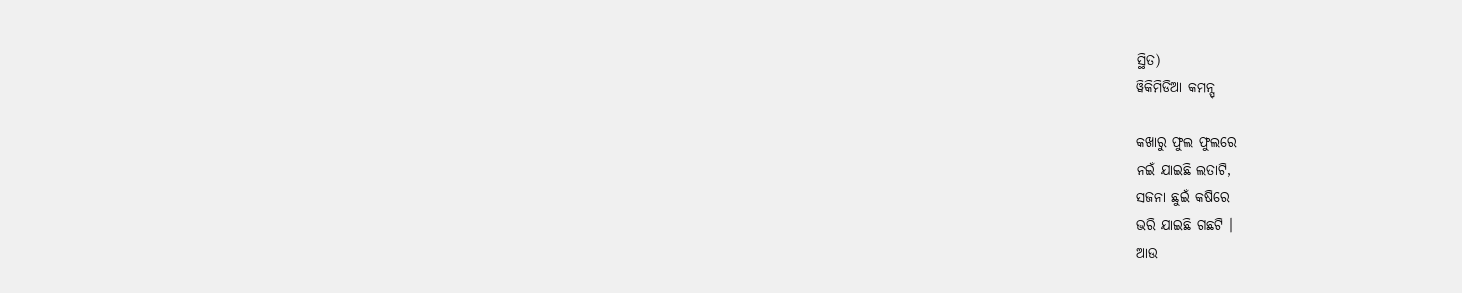ସ୍ଥିତ)
ୱିକିମିଡିଆ କମନ୍ସ୍

କଖାରୁ ଫୁଲ ଫୁଲରେ
ନଇଁ ଯାଇଛି ଲତାଟି,
ସଜନା ଛୁଇଁ କଷିରେ
ଭରି ଯାଇଛି ଗଛଟି ।
ଆଉ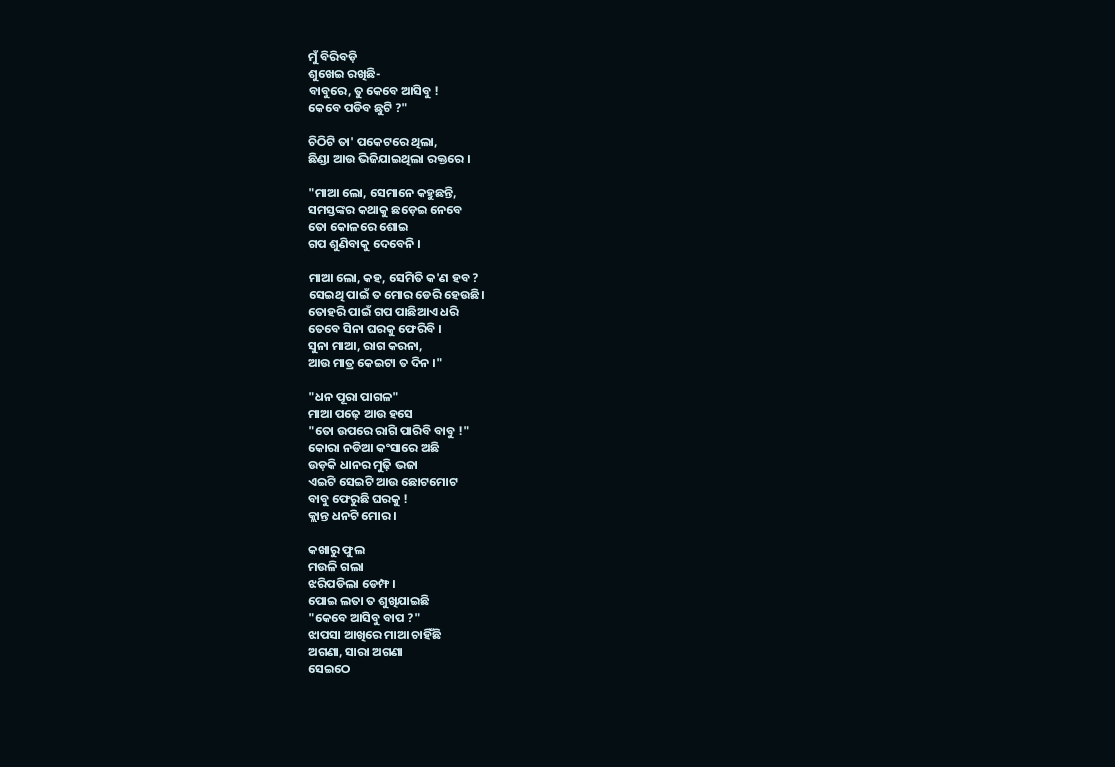ମୁଁ ବିରିବଡ଼ି
ଶୁଖେଇ ରଖିଛି-
ବାବୁରେ, ତୁ କେବେ ଆସିବୁ !
କେବେ ପଡିବ ଛୁଟି ?"

ଚିଠିଟି ତା' ପକେଟରେ ଥିଲା,
ଛିଣ୍ଡା ଆଉ ଭିଜିଯାଇଥିଲା ରକ୍ତରେ ।

"ମାଆ ଲୋ, ସେମାନେ କହୁଛନ୍ତି,
ସମସ୍ତଙ୍କର କଥାକୁ ଛଡ଼େଇ ନେବେ
ତୋ କୋଳରେ ଶୋଇ
ଗପ ଶୁଣିବାକୁ ଦେବେନି ।

ମାଆ ଲୋ, କହ, ସେମିତି କ'ଣ ହବ ?
ସେଇଥି ପାଇଁ ତ ମୋର ଡେରି ହେଉଛି।
ତୋହରି ପାଇଁ ଗପ ପାଛିଆଏ ଧରି
ତେବେ ସିନା ଘରକୁ ଫେରିବି ।
ସୁନା ମାଆ, ରାଗ କରନା,
ଆଉ ମାତ୍ର କେଇଟା ତ ଦିନ ।"

"ଧନ ପୂରା ପାଗଳ"
ମାଆ ପଢ଼େ ଆଉ ହସେ
"ତୋ ଉପରେ ରାଗି ପାରିବି ବାବୁ !"
କୋରା ନଡିଆ କଂସାରେ ଅଛି
ଉଡ଼କି ଧାନର ମୁଢ଼ି ଭଜା
ଏଇଟି ସେଇଟି ଆଉ ଛୋଟମୋଟ
ବାବୁ ଫେରୁଛି ଘରକୁ !
କ୍ଲାନ୍ତ ଧନଟି ମୋର ।

କଖାରୁ ଫୁଲ
ମଉଳି ଗଲା
ଝରିପଡିଲା ଡେମ୍ଫ ।
ପୋଇ ଲତା ତ ଶୁଖିଯାଇଛି
"କେବେ ଆସିବୁ ବାପ ?"
ଝାପସା ଆଖିରେ ମାଆ ଚାହିଁଛି
ଅଗଣା, ସାରା ଅଗଣା
ସେଇଠେ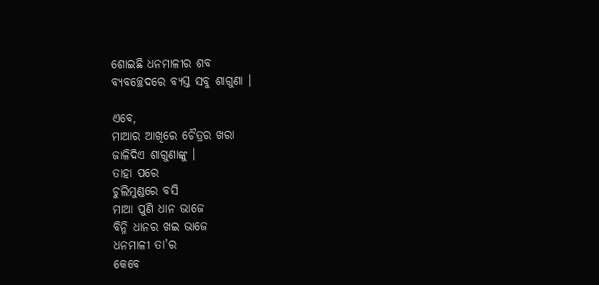ଶୋଇଛି ଧନମାଳୀର ଶବ
ବ୍ୟବଚ୍ଛେଦରେ ବ୍ୟସ୍ତ ସବୁ ଶାଗୁଣା ।

ଏବେ,
ମାଆର ଆଖିରେ ଚୈତ୍ରର ଖରା
ଜାଳିଦିଏ ଶାଗୁଣାଙ୍କୁ ।
ତାହା ପରେ
ଚୁଲିମୁଣ୍ଡରେ ବସି
ମାଆ ପୁଣି ଧାନ ଭାଜେ
ବିନ୍ନି ଧାନର ଖଇ ଭାଜେ
ଧନମାଳୀ ତା'ର
କେବେ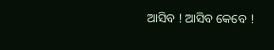ଆସିବ ! ଆସିବ କେବେ !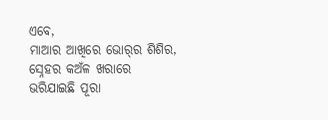ଏବେ,
ମାଆର ଆଖିରେ ଭୋର୍‌ର ଶିଶିର,
ସ୍ନେହର କଅଁଳ ଖରାରେ
ଭରିଯାଇଛି ପୂରା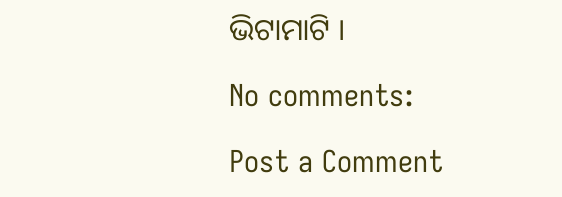ଭିଟାମାଟି ।

No comments:

Post a Comment